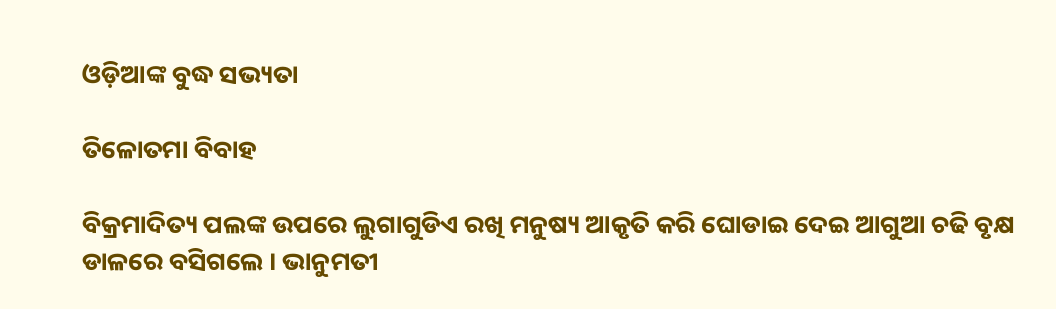ଓଡ଼ିଆଙ୍କ ବୁଦ୍ଧ ସଭ୍ୟତା

ତିଳୋତମା ବିବାହ

ବିକ୍ରମାଦିତ୍ୟ ପଲଙ୍କ ଉପରେ ଲୁଗାଗୁଡିଏ ରଖି ମନୁଷ୍ୟ ଆକୃତି କରି ଘୋଡାଇ ଦେଇ ଆଗୁଆ ଚଢି ବୃକ୍ଷ ଡାଳରେ ବସିଗଲେ । ଭାନୁମତୀ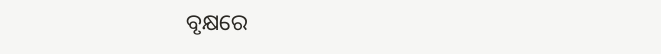ବୃକ୍ଷରେ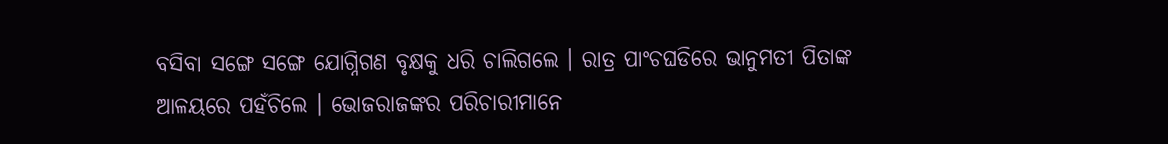ବସିବା ସଙ୍ଗେ ସଙ୍ଗେ ଯୋଗ୍ନିଗଣ ବୃକ୍ଷକୁ ଧରି ଚାଲିଗଲେ । ରାତ୍ର ପାଂଚଘଡିରେ ଭାନୁମତୀ ପିତାଙ୍କ ଆଳୟରେ ପହଁଚିଲେ । ଭୋଜରାଜଙ୍କର ପରିଚାରୀମାନେ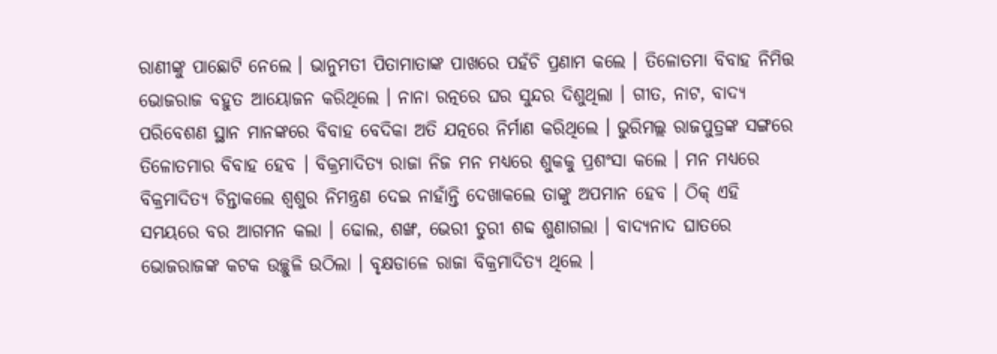ରାଣୀଙ୍କୁ ପାଛୋଟି ନେଲେ । ଭାନୁମତୀ ପିତାମାତାଙ୍କ ପାଖରେ ପହଁଚି ପ୍ରଣାମ କଲେ । ତିଳୋତମା ବିବାହ ନିମିତ୍ତ ଭୋଜରାଜ ବହୁତ ଆୟୋଜନ କରିଥିଲେ । ନାନା ରତ୍ନରେ ଘର ସୁନ୍ଦର ଦିଶୁଥିଲା । ଗୀତ, ନାଟ, ବାଦ୍ୟ ପରିବେଶଣ ସ୍ଥାନ ମାନଙ୍କରେ ବିବାହ ବେଦିକା ଅତି ଯତ୍ନରେ ନିର୍ମାଣ କରିଥିଲେ । ଭୁରିମଲ୍ଲ ରାଜପୁତ୍ରଙ୍କ ସଙ୍ଗରେ ତିଳୋତମାର ବିବାହ ହେବ । ବିକ୍ରମାଦିତ୍ୟ ରାଜା ନିଜ ମନ ମଧ୍ୟରେ ଶୁକକୁ ପ୍ରଶଂସା କଲେ । ମନ ମଧ୍ୟରେ ବିକ୍ରମାଦିତ୍ୟ ଚିନ୍ତାକଲେ ଶ୍ୱଶୁର ନିମନ୍ତ୍ରଣ ଦେଇ ନାହାଁନ୍ତି ଦେଖାକଲେ ତାଙ୍କୁ ଅପମାନ ହେବ । ଠିକ୍ ଏହି ସମୟରେ ବର ଆଗମନ କଲା । ଢୋଲ, ଶଙ୍ଖ, ଭେରୀ ତୁରୀ ଶବ୍ଦ ଶୁଣାଗଲା । ବାଦ୍ୟନାଦ ଘାତରେ ଭୋଜରାଜଙ୍କ କଟକ ଉଚ୍ଛୁଳି ଉଠିଲା । ବୃକ୍ଷଡାଳେ ରାଜା ବିକ୍ରମାଦିତ୍ୟ ଥିଲେ ।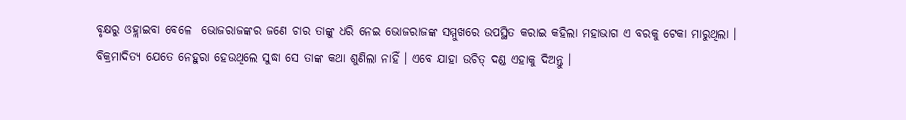ବୃକ୍ଷରୁ ଓହ୍ଲାଇବା ବେଳେ  ଭୋଜରାଜଙ୍କର ଜଣେ ଚାର ତାଙ୍କୁ ଧରି ନେଇ ଭୋଜରାଜଙ୍କ ସମ୍ମୁଖରେ ଉପସ୍ଥିତ କରାଇ କହିଲା ମହାଭାଗ ଏ ବରକୁ ଟେକା ମାରୁଥିଲା । ବିକ୍ରମାଦିତ୍ୟ ଯେତେ ନେହୁରା ହେଉଥିଲେ ସୁଦ୍ଧା ସେ ତାଙ୍କ କଥା ଶୁଣିଲା ନାହିଁ । ଏବେ ଯାହା ଉଚିତ୍ ଦଣ୍ଡ ଏହାକୁ ଦିଅନ୍ତୁ ।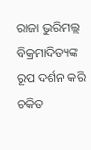ରାଜା ଭୁରିମଲ୍ଲ ବିକ୍ରମାଦିତ୍ୟଙ୍କ ରୂପ ଦର୍ଶନ କରି ଚକିତ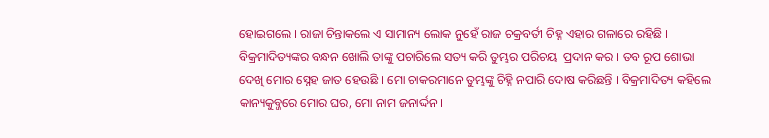ହୋଇଗଲେ । ରାଜା ଚିନ୍ତାକଲେ ଏ ସାମାନ୍ୟ ଲୋକ ନୁହେଁ ରାଜ ଚକ୍ରବର୍ତୀ ଚିହ୍ନ ଏହାର ଗଳାରେ ରହିଛି । ବିକ୍ରମାଦିତ୍ୟଙ୍କର ବନ୍ଧନ ଖୋଲି ତାଙ୍କୁ ପଚାରିଲେ ସତ୍ୟ କରି ତୁମ୍ଭର ପରିଚୟ  ପ୍ରଦାନ କର । ତବ ରୂପ ଶୋଭା ଦେଖି ମୋର ସ୍ନେହ ଜାତ ହେଉଛି । ମୋ ଚାକରମାନେ ତୁମ୍ଭଙ୍କୁ ଚିହ୍ନି ନପାରି ଦୋଷ କରିଛନ୍ତି । ବିକ୍ରମାଦିତ୍ୟ କହିଲେ କାନ୍ୟକୁବ୍ଜରେ ମୋର ଘର, ମୋ ନାମ ଜନାର୍ଦ୍ଦନ ।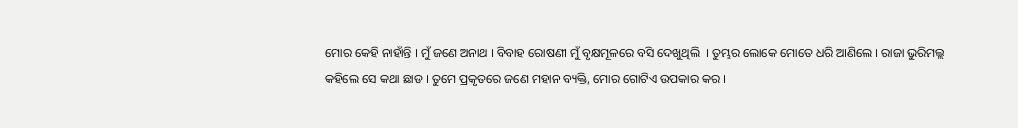ମୋର କେହି ନାହାଁନ୍ତି । ମୁଁ ଜଣେ ଅନାଥ । ବିବାହ ରୋଷଣୀ ମୁଁ ବୃକ୍ଷମୂଳରେ ବସି ଦେଖୁଥିଲି  । ତୁମ୍ଭର ଲୋକେ ମୋତେ ଧରି ଆଣିଲେ । ରାଜା ଭୁରିମଲ୍ଲ କହିଲେ ସେ କଥା ଛାଡ । ତୁମେ ପ୍ରକୃତରେ ଜଣେ ମହାନ ବ୍ୟକ୍ତି, ମୋର ଗୋଟିଏ ଉପକାର କର ।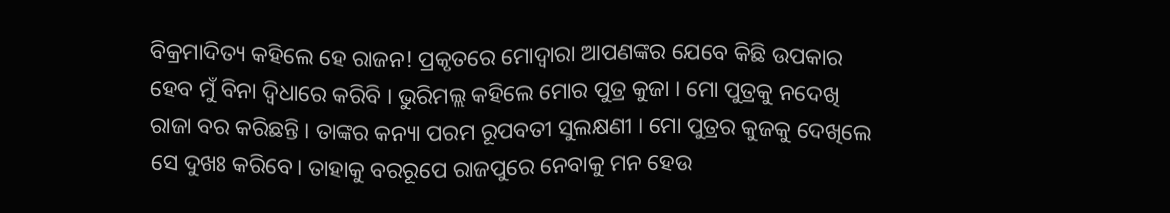ବିକ୍ରମାଦିତ୍ୟ କହିଲେ ହେ ରାଜନ! ପ୍ରକୃତରେ ମୋଦ୍ୱାରା ଆପଣଙ୍କର ଯେବେ କିଛି ଉପକାର ହେବ ମୁଁ ବିନା ଦ୍ୱିଧାରେ କରିବି । ଭୁରିମଲ୍ଲ କହିଲେ ମୋର ପୁତ୍ର କୁଜା । ମୋ ପୁତ୍ରକୁ ନଦେଖି ରାଜା ବର କରିଛନ୍ତି । ତାଙ୍କର କନ୍ୟା ପରମ ରୂପବତୀ ସୁଲକ୍ଷଣୀ । ମୋ ପୁତ୍ରର କୁଜକୁ ଦେଖିଲେ ସେ ଦୁଖଃ କରିବେ। ତାହାକୁ ବରରୂପେ ରାଜପୁରେ ନେବାକୁ ମନ ହେଉ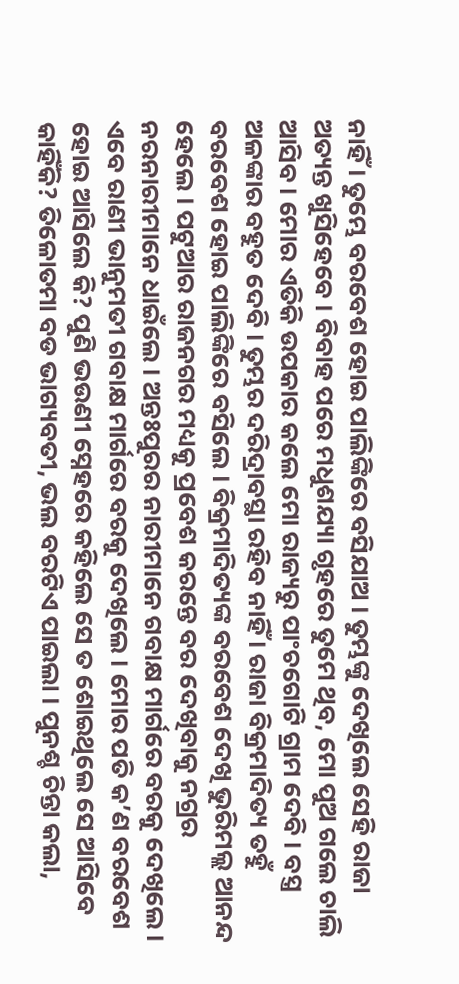ନାହିଁ । ତୁମ୍ଭେ ବରବେଶ ହୋଇ ପାଲିଙ୍କିରେ ବସିଯାଅ । ତୁମ୍ଭଙ୍କୁ ଦେଖିଲେ ସେହି ରାଜା ଅତ୍ୟନ୍ତ ଖୁସିହେବେ । ବିବାହ ପରେ ମଧୁଶଯ୍ୟା ଗୃହରେ ତୁମେ ଥିବ, ମୋ ପୁଅ ଗଲେ ଚାଲି ଆସିବ । ମୋର ଏତିକି ଉପକାର କଲେ ମୋ ରାଜ୍ୟରୁ ପାଂଚଗୋଟି ଗ୍ରାମ ଦେବି । ବସ୍ତ୍ର ଅଳଙ୍କାର ବହୁତ ଦେବି । ତୁମ୍ଭର ଦରିଦ୍ରାବସ୍ଥା ରହିବ ନାହିଁ । ରାଜା ବିକ୍ରମାଦିତ୍ୟ ତହୁଁ ବରବେଶ ହୋଇ ପାଲିଙ୍କିରେ ବସିଲେ । ବିକ୍ରମାଦିତ୍ୟଙ୍କ ବରବେଶ ଦେଖି ଭୁରିମଲ୍ଲ ଆନନ୍ଦ ହେଲେ । ପଟୁଆର ରାଜନଗର ମଧ୍ୟକୁ ପ୍ରବେଶ କରନ୍ତେ ବର ଦେଖିବାକୁ ନଗ୍ରର ନରନାରୀମାନେ ଧାଇଁଲେ । ଅନ୍ତଃପୁରର ନାରୀମାନେ ଗବାକ୍ଷ ମାର୍ଗରେ ବରକୁ ଦେଖିଲେ । ଏବେ ରାଣୀ ଭାନୁମତୀ ଗବାକ୍ଷ ମାର୍ଗରେ ବରକୁ ଦେଖିଲେ । ମୋର ପତି କ’ଣ ବରବେଶ ହୋଇ ଆସିଲେ କି? ପୁଣି ଭଉଣୀ ସ୍ନେହରେ କହିଲେ ସେ ତ ଶୋଇଥିଲେ ସେ ଆସିବେ କାହିଁକି? ତିଳୋତମା ବଡ ଭାଗ୍ୟବତୀ, ଭଲ ବରଟିଏ ପାଇଲା । ପୁନଶ୍ଚ ଚିନ୍ତା କଲା,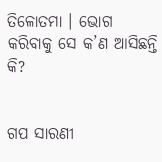ତିଳୋତମା । ଭୋଗ କରିବାକୁ ସେ କ’ଣ ଆସିଛନ୍ତି କି?


ଗପ ସାରଣୀ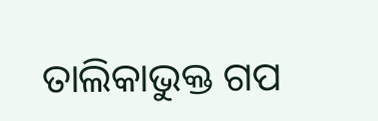ତାଲିକାଭୁକ୍ତ ଗପ